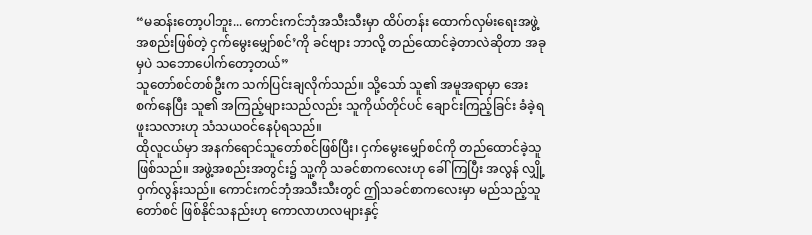“မဆန်းတော့ပါဘူး... ကောင်းကင်ဘုံအသီးသီးမှာ ထိပ်တန်း ထောက်လှမ်းရေးအဖွဲ့အစည်းဖြစ်တဲ့ ငှက်မွေးမျှော်စင်’ကို ခင်ဗျား ဘာလို့ တည်ထောင်ခဲ့တာလဲဆိုတာ အခုမှပဲ သဘောပေါက်တော့တယ်”
သူတော်စင်တစ်ဦးက သက်ပြင်းချလိုက်သည်။ သို့သော် သူ၏ အမူအရာမှာ အေးစက်နေပြီး သူ၏ အကြည့်များသည်လည်း သူကိုယ်တိုင်ပင် ချောင်းကြည့်ခြင်း ခံခဲ့ရဖူးသလားဟု သံသယဝင်နေပုံရသည်။
ထိုလူငယ်မှာ အနက်ရောင်သူတော်စင်ဖြစ်ပြီး၊ ငှက်မွေးမျှော်စင်ကို တည်ထောင်ခဲ့သူ ဖြစ်သည်။ အဖွဲ့အစည်းအတွင်း၌ သူ့ကို သခင်စာကလေးဟု ခေါ်ကြပြီး အလွန် လျှို့ဝှက်လွန်းသည်။ ကောင်းကင်ဘုံအသီးသီးတွင် ဤသခင်စာကလေးမှာ မည်သည့်သူတော်စင် ဖြစ်နိုင်သနည်းဟု ကောလာဟလများနှင့်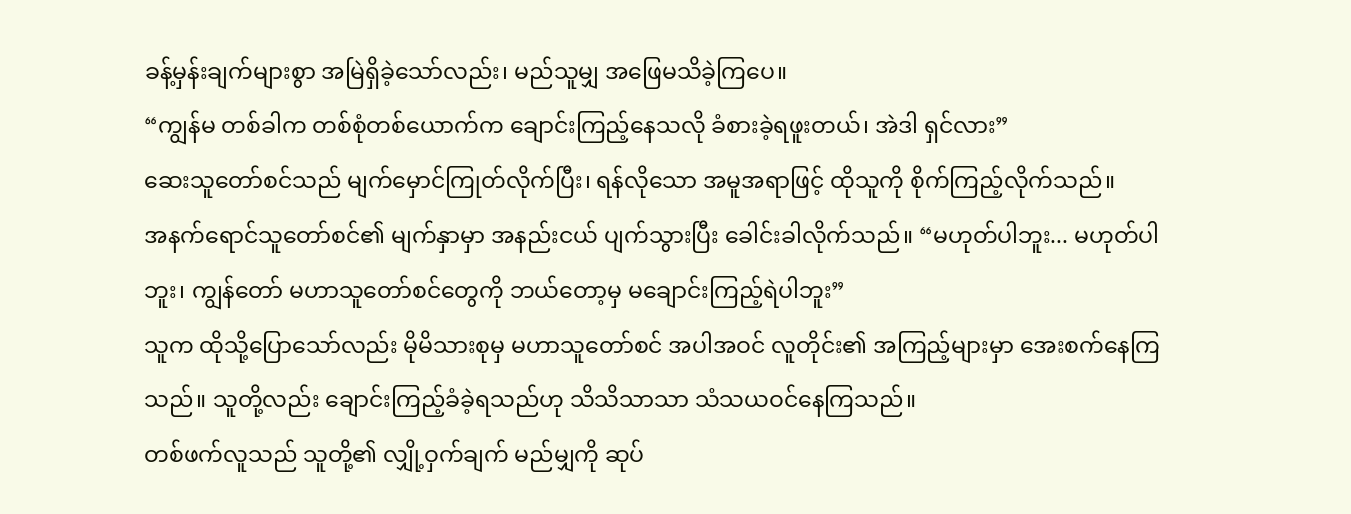ခန့်မှန်းချက်များစွာ အမြဲရှိခဲ့သော်လည်း၊ မည်သူမျှ အဖြေမသိခဲ့ကြပေ။
“ကျွန်မ တစ်ခါက တစ်စုံတစ်ယောက်က ချောင်းကြည့်နေသလို ခံစားခဲ့ရဖူးတယ်၊ အဲဒါ ရှင်လား”
ဆေးသူတော်စင်သည် မျက်မှောင်ကြုတ်လိုက်ပြီး၊ ရန်လိုသော အမူအရာဖြင့် ထိုသူကို စိုက်ကြည့်လိုက်သည်။
အနက်ရောင်သူတော်စင်၏ မျက်နှာမှာ အနည်းငယ် ပျက်သွားပြီး ခေါင်းခါလိုက်သည်။ “မဟုတ်ပါဘူး... မဟုတ်ပါဘူး၊ ကျွန်တော် မဟာသူတော်စင်တွေကို ဘယ်တော့မှ မချောင်းကြည့်ရဲပါဘူး”
သူက ထိုသို့ပြောသော်လည်း မိုမိသားစုမှ မဟာသူတော်စင် အပါအဝင် လူတိုင်း၏ အကြည့်များမှာ အေးစက်နေကြသည်။ သူတို့လည်း ချောင်းကြည့်ခံခဲ့ရသည်ဟု သိသိသာသာ သံသယဝင်နေကြသည်။
တစ်ဖက်လူသည် သူတို့၏ လျှို့ဝှက်ချက် မည်မျှကို ဆုပ်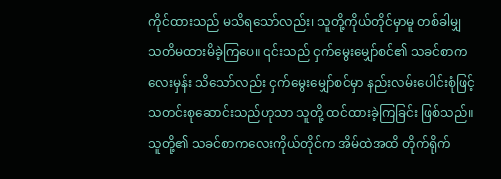ကိုင်ထားသည် မသိရသော်လည်း၊ သူတို့ကိုယ်တိုင်မှာမူ တစ်ခါမျှ သတိမထားမိခဲ့ကြပေ။ ၎င်းသည် ငှက်မွေးမျှော်စင်၏ သခင်စာကလေးမှန်း သိသော်လည်း ငှက်မွေးမျှော်စင်မှာ နည်းလမ်းပေါင်းစုံဖြင့် သတင်းစုဆောင်းသည်ဟုသာ သူတို့ ထင်ထားခဲ့ကြခြင်း ဖြစ်သည်။ သူတို့၏ သခင်စာကလေးကိုယ်တိုင်က အိမ်ထဲအထိ တိုက်ရိုက်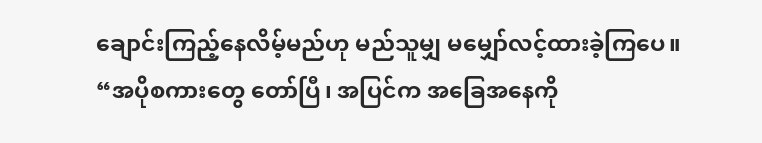ချောင်းကြည့်နေလိမ့်မည်ဟု မည်သူမျှ မမျှော်လင့်ထားခဲ့ကြပေ။
“အပိုစကားတွေ တော်ပြီ၊ အပြင်က အခြေအနေကို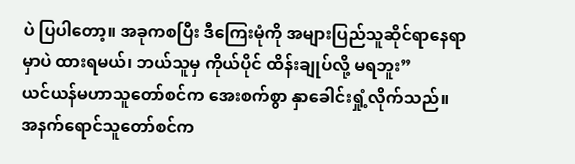ပဲ ပြပါတော့။ အခုကစပြီး ဒီကြေးမုံကို အများပြည်သူဆိုင်ရာနေရာမှာပဲ ထားရမယ်၊ ဘယ်သူမှ ကိုယ်ပိုင် ထိန်းချုပ်လို့ မရဘူး”
ယင်ယန်မဟာသူတော်စင်က အေးစက်စွာ နှာခေါင်းရှုံ့လိုက်သည်။
အနက်ရောင်သူတော်စင်က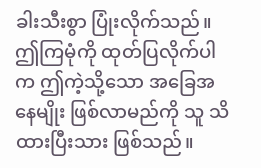ခါးသီးစွာ ပြုံးလိုက်သည်။ ဤကြမုံကို ထုတ်ပြလိုက်ပါက ဤကဲ့သို့သော အခြေအနေမျိုး ဖြစ်လာမည်ကို သူ သိထားပြီးသား ဖြစ်သည်။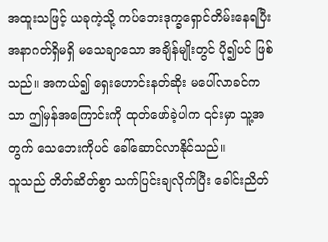အထူးသဖြင့် ယခုကဲ့သို့ ကပ်ဘေးဒုက္ခရှောင်တိမ်းနေရပြီး အနာဂတ်ရှိမရှိ မသေချာသော အချိန်မျိုးတွင် ပို၍ပင် ဖြစ်သည်။ အကယ်၍ ရှေးဟောင်းနတ်ဆိုး မပေါ်လာခင်ကသာ ဤမှန်အကြောင်းကို ထုတ်ဖော်ခဲ့ပါက ၎င်းမှာ သူ့အတွက် သေဘေးကိုပင် ခေါ်ဆောင်လာနိုင်သည်။
သူသည် တိတ်ဆိတ်စွာ သက်ပြင်းချလိုက်ပြီး ခေါင်းညိတ်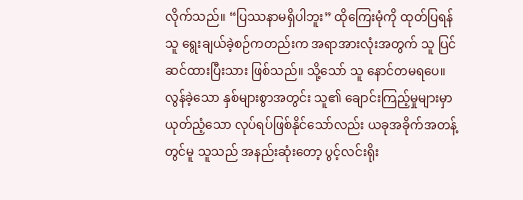လိုက်သည်။ “ပြဿနာမရှိပါဘူး” ထိုကြေးမုံကို ထုတ်ပြရန် သူ ရွေးချယ်ခဲ့စဉ်ကတည်းက အရာအားလုံးအတွက် သူ ပြင်ဆင်ထားပြီးသား ဖြစ်သည်။ သို့သော် သူ နောင်တမရပေ။
လွန်ခဲ့သော နှစ်များစွာအတွင်း သူ၏ ချောင်းကြည့်မှုများမှာ ယုတ်ညံ့သော လုပ်ရပ်ဖြစ်နိုင်သော်လည်း ယခုအခိုက်အတန့်တွင်မူ သူသည် အနည်းဆုံးတော့ ပွင့်လင်းရိုး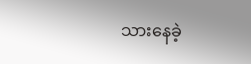သားနေခဲ့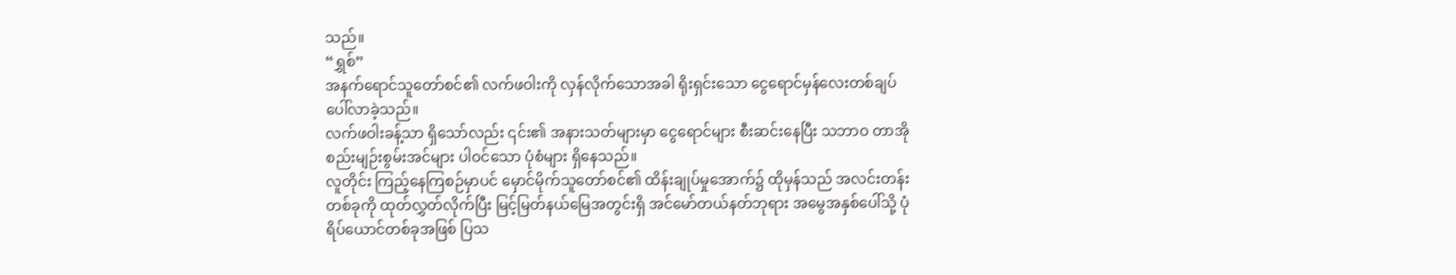သည်။
“ရွှစ်”
အနက်ရောင်သူတော်စင်၏ လက်ဖဝါးကို လှန်လိုက်သောအခါ ရိုးရှင်းသော ငွေရောင်မှန်လေးတစ်ချပ် ပေါ်လာခဲ့သည်။
လက်ဖဝါးခန့်သာ ရှိသော်လည်း ၎င်း၏ အနားသတ်များမှာ ငွေရောင်များ စီးဆင်းနေပြီး သဘာဝ တာအိုစည်းမျဉ်းစွမ်းအင်များ ပါဝင်သော ပုံစံများ ရှိနေသည်။
လူတိုင်း ကြည့်နေကြစဉ်မှာပင် မှောင်မိုက်သူတော်စင်၏ ထိန်းချုပ်မှုအောက်၌ ထိုမှန်သည် အလင်းတန်းတစ်ခုကို ထုတ်လွှတ်လိုက်ပြီး မြင့်မြတ်နယ်မြေအတွင်းရှိ အင်မော်တယ်နတ်ဘုရား အမွေအနှစ်ပေါ်သို့ ပုံရိပ်ယောင်တစ်ခုအဖြစ် ပြသ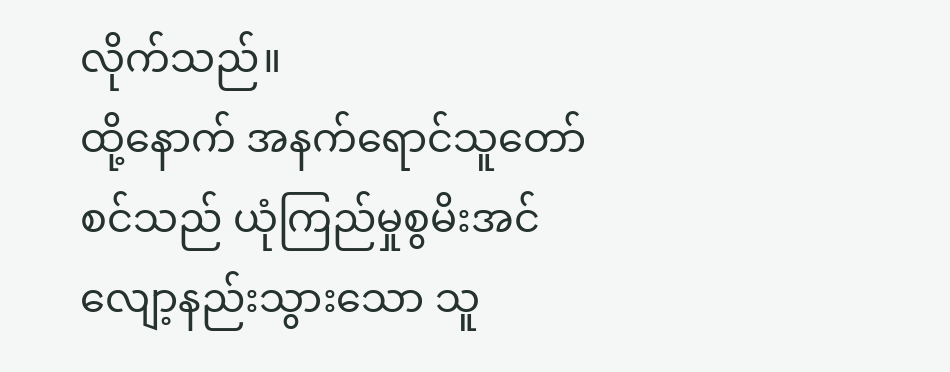လိုက်သည်။
ထို့နောက် အနက်ရောင်သူတော်စင်သည် ယုံကြည်မှုစွမိးအင်လျော့နည်းသွားသော သူ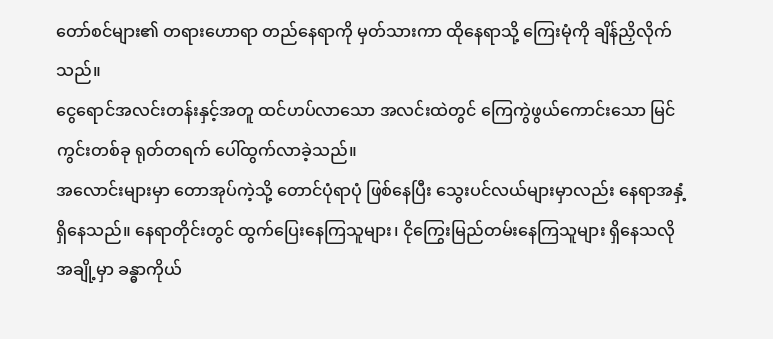တော်စင်များ၏ တရားဟောရာ တည်နေရာကို မှတ်သားကာ ထိုနေရာသို့ ကြေးမုံကို ချိန်ညှိလိုက်သည်။
ငွေရောင်အလင်းတန်းနှင့်အတူ ထင်ဟပ်လာသော အလင်းထဲတွင် ကြေကွဲဖွယ်ကောင်းသော မြင်ကွင်းတစ်ခု ရုတ်တရက် ပေါ်ထွက်လာခဲ့သည်။
အလောင်းများမှာ တောအုပ်ကဲ့သို့ တောင်ပုံရာပုံ ဖြစ်နေပြီး သွေးပင်လယ်များမှာလည်း နေရာအနှံ့ ရှိနေသည်။ နေရာတိုင်းတွင် ထွက်ပြေးနေကြသူများ၊ ငိုကြွေးမြည်တမ်းနေကြသူများ ရှိနေသလို အချို့မှာ ခန္ဓာကိုယ်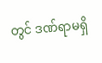တွင် ဒဏ်ရာမရှိ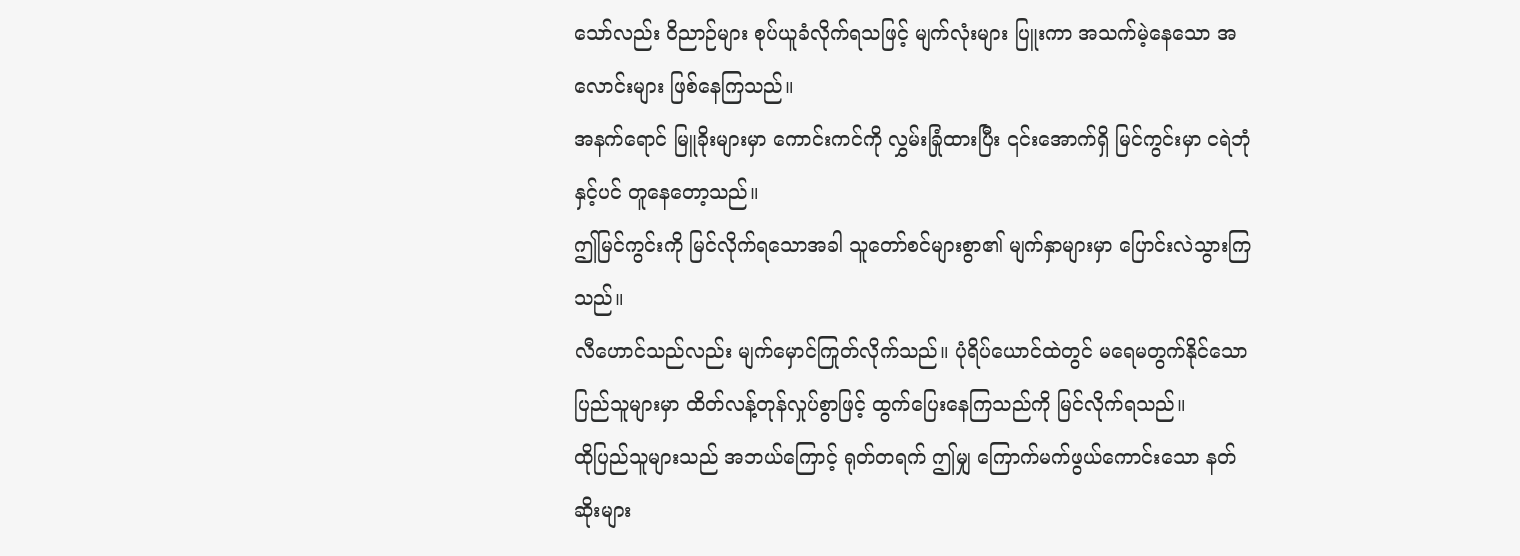သော်လည်း ဝိညာဉ်များ စုပ်ယူခံလိုက်ရသဖြင့် မျက်လုံးများ ပြူးကာ အသက်မဲ့နေသော အလောင်းများ ဖြစ်နေကြသည်။
အနက်ရောင် မြူခိုးများမှာ ကောင်းကင်ကို လွှမ်းခြုံထားပြီး ၎င်းအောက်ရှိ မြင်ကွင်းမှာ ငရဲဘုံနှင့်ပင် တူနေတော့သည်။
ဤမြင်ကွင်းကို မြင်လိုက်ရသောအခါ သူတော်စင်များစွာ၏ မျက်နှာများမှာ ပြောင်းလဲသွားကြသည်။
လီဟောင်သည်လည်း မျက်မှောင်ကြုတ်လိုက်သည်။ ပုံရိပ်ယောင်ထဲတွင် မရေမတွက်နိုင်သော ပြည်သူများမှာ ထိတ်လန့်တုန်လှုပ်စွာဖြင့် ထွက်ပြေးနေကြသည်ကို မြင်လိုက်ရသည်။
ထိုပြည်သူများသည် အဘယ်ကြောင့် ရုတ်တရက် ဤမျှ ကြောက်မက်ဖွယ်ကောင်းသော နတ်ဆိုးများ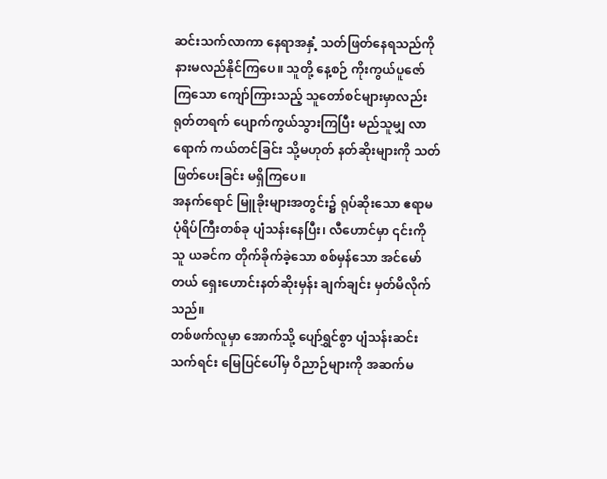ဆင်းသက်လာကာ နေရာအနှံ့ သတ်ဖြတ်နေရသည်ကို နားမလည်နိုင်ကြပေ။ သူတို့ နေ့စဉ် ကိုးကွယ်ပူဇော်ကြသော ကျော်ကြားသည့် သူတော်စင်များမှာလည်း ရုတ်တရက် ပျောက်ကွယ်သွားကြပြီး မည်သူမျှ လာရောက် ကယ်တင်ခြင်း သို့မဟုတ် နတ်ဆိုးများကို သတ်ဖြတ်ပေးခြင်း မရှိကြပေ။
အနက်ရောင် မြူခိုးများအတွင်း၌ ရုပ်ဆိုးသော ဧရာမ ပုံရိပ်ကြီးတစ်ခု ပျံသန်းနေပြီး၊ လီဟောင်မှာ ၎င်းကို သူ ယခင်က တိုက်ခိုက်ခဲ့သော စစ်မှန်သော အင်မော်တယ် ရှေးဟောင်းနတ်ဆိုးမှန်း ချက်ချင်း မှတ်မိလိုက်သည်။
တစ်ဖက်လူမှာ အောက်သို့ ပျော်ရွှင်စွာ ပျံသန်းဆင်းသက်ရင်း မြေပြင်ပေါ်မှ ဝိညာဉ်များကို အဆက်မ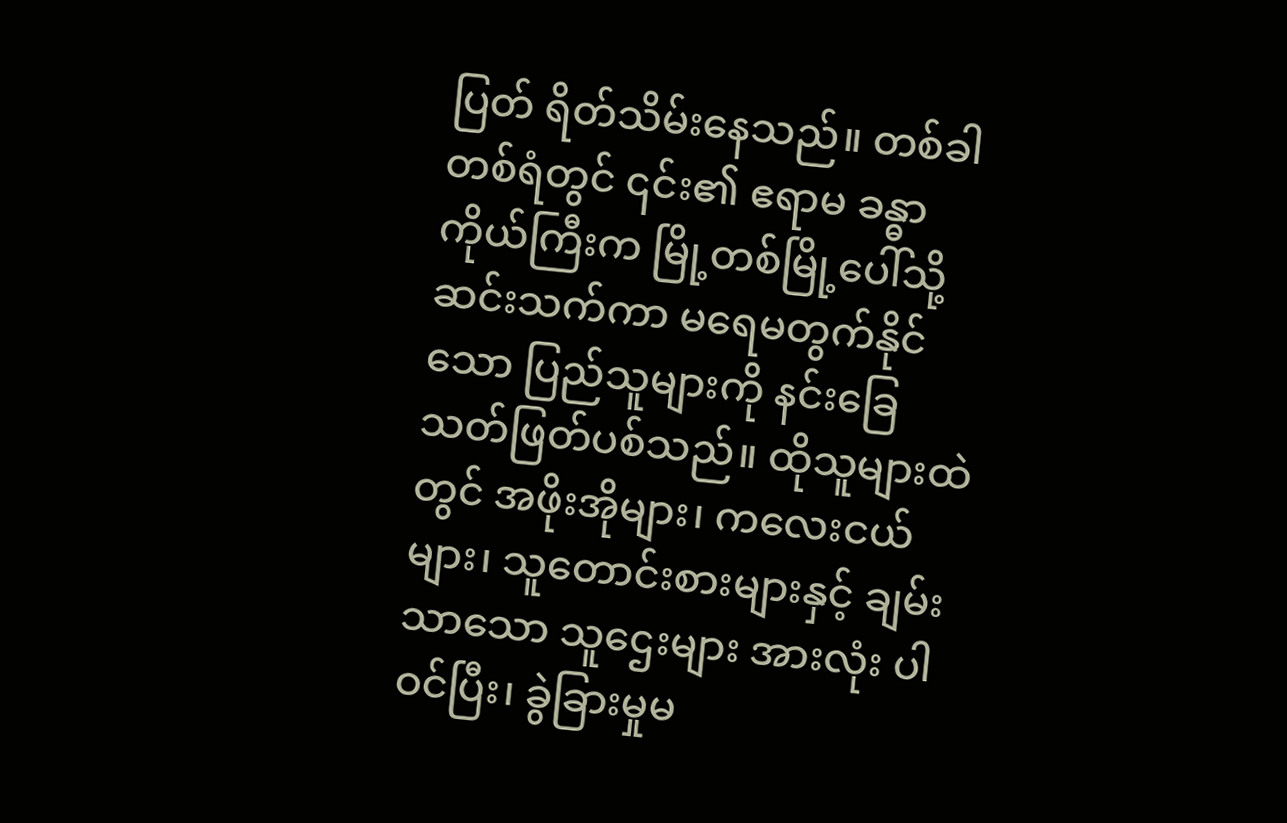ပြတ် ရိတ်သိမ်းနေသည်။ တစ်ခါတစ်ရံတွင် ၎င်း၏ ဧရာမ ခန္ဓာကိုယ်ကြီးက မြို့တစ်မြို့ပေါ်သို့ ဆင်းသက်ကာ မရေမတွက်နိုင်သော ပြည်သူများကို နင်းခြေ သတ်ဖြတ်ပစ်သည်။ ထိုသူများထဲတွင် အဖိုးအိုများ၊ ကလေးငယ်များ၊ သူတောင်းစားများနှင့် ချမ်းသာသော သူဌေးများ အားလုံး ပါဝင်ပြီး၊ ခွဲခြားမှုမ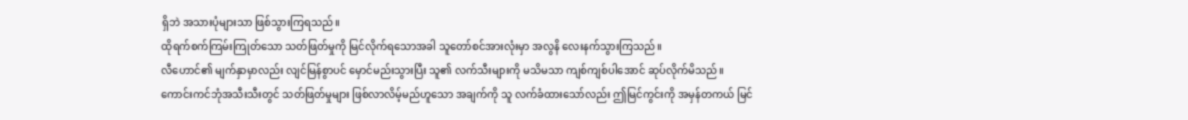ရှိဘဲ အသားပုံများသာ ဖြစ်သွားကြရသည်။
ထိုရက်စက်ကြမ်းကြုတ်သော သတ်ဖြတ်မှုကို မြင်လိုက်ရသောအခါ သူတော်စင်အားလုံးမှာ အလွနိ လေးနက်သွားကြသည်။
လီဟောင်၏ မျက်နှာမှာလည်း လျင်မြန်စွာပင် မှောင်မည်းသွားပြီး သူ၏ လက်သီးများကို မသိမသာ ကျစ်ကျစ်ပါအောင် ဆုပ်လိုက်မိသည်။
ကောင်းကင်ဘုံအသီးသီးတွင် သတ်ဖြတ်မှုများ ဖြစ်လာလိမ့်မည်ဟူသော အချက်ကို သူ လက်ခံထားသော်လည်း ဤမြင်ကွင်းကို အမှန်တကယ် မြင်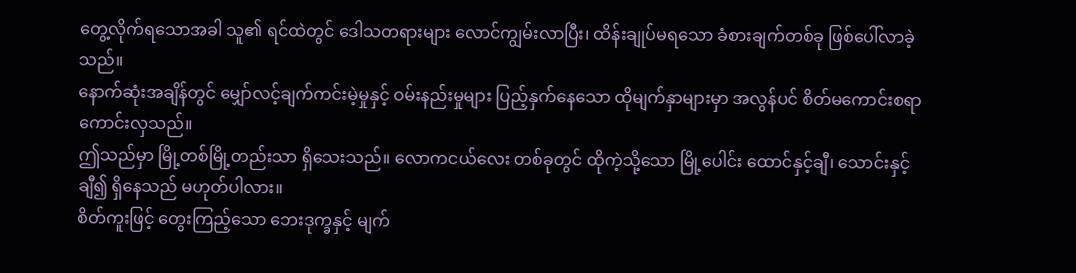တွေ့လိုက်ရသောအခါ သူ၏ ရင်ထဲတွင် ဒေါသတရားများ လောင်ကျွမ်းလာပြီး၊ ထိန်းချုပ်မရသော ခံစားချက်တစ်ခု ဖြစ်ပေါ်လာခဲ့သည်။
နောက်ဆုံးအချိန်တွင် မျှော်လင့်ချက်ကင်းမဲ့မှုနှင့် ဝမ်းနည်းမှုများ ပြည့်နှက်နေသော ထိုမျက်နှာများမှာ အလွန်ပင် စိတ်မကောင်းစရာ ကောင်းလှသည်။
ဤသည်မှာ မြို့တစ်မြို့တည်းသာ ရှိသေးသည်။ လောကငယ်လေး တစ်ခုတွင် ထိုကဲ့သို့သော မြို့ပေါင်း ထောင်နှင့်ချီ၊ သောင်းနှင့်ချီ၍ ရှိနေသည် မဟုတ်ပါလား။
စိတ်ကူးဖြင့် တွေးကြည့်သော ဘေးဒုက္ခနှင့် မျက်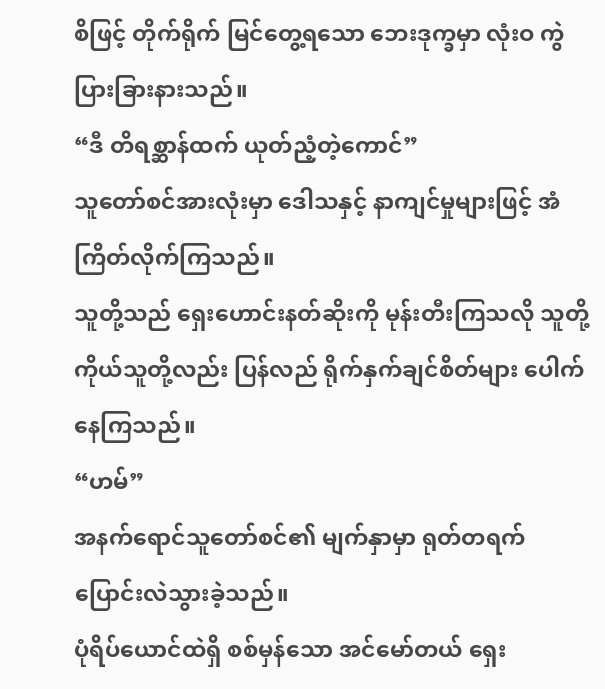စိဖြင့် တိုက်ရိုက် မြင်တွေ့ရသော ဘေးဒုက္ခမှာ လုံးဝ ကွဲပြားခြားနားသည်။
“ဒီ တိရစ္ဆာန်ထက် ယုတ်ညံ့တဲ့ကောင်”
သူတော်စင်အားလုံးမှာ ဒေါသနှင့် နာကျင်မှုများဖြင့် အံကြိတ်လိုက်ကြသည်။
သူတို့သည် ရှေးဟောင်းနတ်ဆိုးကို မုန်းတီးကြသလို သူတို့ကိုယ်သူတို့လည်း ပြန်လည် ရိုက်နှက်ချင်စိတ်များ ပေါက်နေကြသည်။
“ဟမ်”
အနက်ရောင်သူတော်စင်၏ မျက်နှာမှာ ရုတ်တရက် ပြောင်းလဲသွားခဲ့သည်။
ပုံရိပ်ယောင်ထဲရှိ စစ်မှန်သော အင်မော်တယ် ရှေး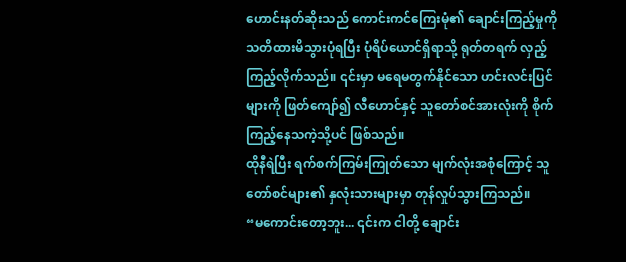ဟောင်းနတ်ဆိုးသည် ကောင်းကင်ကြေးမုံ၏ ချောင်းကြည့်မှုကို သတိထားမိသွားပုံရပြီး ပုံရိပ်ယောင်ရှိရာသို့ ရုတ်တရက် လှည့်ကြည့်လိုက်သည်။ ၎င်းမှာ မရေမတွက်နိုင်သော ဟင်းလင်းပြင်များကို ဖြတ်ကျော်၍ လီဟောင်နှင့် သူတော်စင်အားလုံးကို စိုက်ကြည့်နေသကဲ့သို့ပင် ဖြစ်သည်။
ထိုနီရဲပြီး ရက်စက်ကြမ်းကြုတ်သော မျက်လုံးအစုံကြောင့် သူတော်စင်များ၏ နှလုံးသားများမှာ တုန်လှုပ်သွားကြသည်။
“မကောင်းတော့ဘူး... ၎င်းက ငါတို့ ချောင်း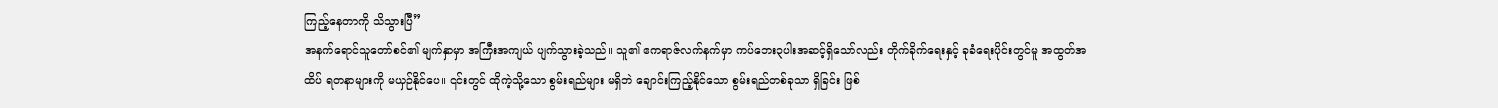ကြည့်နေတာကို သိသွားပြီ”
အနက်ရောင်သူတော်စင်၏ မျက်နှာမှာ အကြီးအကျယ် ပျက်သွားခဲ့သည်။ သူ၏ ဧကရာဇ်လက်နက်မှာ ကပ်ဘေး၃ပါးအဆင့်ရှိသော်လည်း တိုက်ခိုက်ရေးနှင့် ခုခံရေးပိုင်းတွင်မူ အထွတ်အထိပ် ရတနာများကို မယှဉ်နိုင်ပေ။ ၎င်းတွင် ထိုကဲ့သို့သော စွမ်းရည်များ မရှိဘဲ ချောင်းကြည့်နိုင်သော စွမ်းရည်တစ်ခုသာ ရှိခြင်း ဖြစ်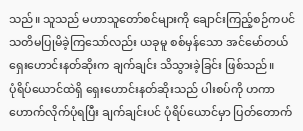သည်။ သူသည် မဟာသူတော်စင်များကို ချောင်းကြည့်စဉ်ကပင် သတိမပြုမိခဲ့ကြသော်လည်း ယခုမူ စစ်မှန်သော အင်မော်တယ် ရှေးဟောင်းနတ်ဆိုးက ချက်ချင်း သိသွားခဲ့ခြင်း ဖြစ်သည်။
ပုံရိပ်ယောင်ထဲရှိ ရှေးဟောင်းနတ်ဆိုးသည် ပါးစပ်ကို ဟကာ ဟောက်လိုက်ပုံရပြီး ချက်ချင်းပင် ပုံရိပ်ယောင်မှာ ပြတ်တောက်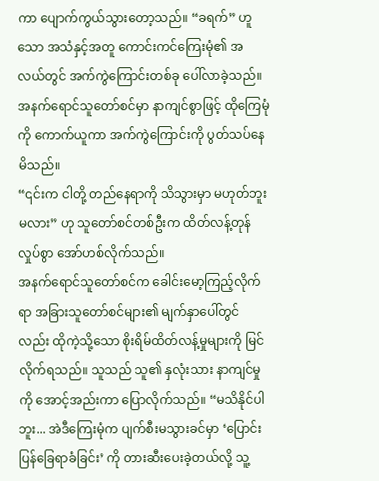ကာ ပျောက်ကွယ်သွားတော့သည်။ “ခရက်” ဟူသော အသံနှင့်အတူ ကောင်းကင်ကြေးမုံ၏ အလယ်တွင် အက်ကွဲကြောင်းတစ်ခု ပေါ်လာခဲ့သည်။
အနက်ရောင်သူတော်စင်မှာ နာကျင်စွာဖြင့် ထိုကြေမုံကို ကောက်ယူကာ အက်ကွဲကြောင်းကို ပွတ်သပ်နေမိသည်။
“၎င်းက ငါတို့ တည်နေရာကို သိသွားမှာ မဟုတ်ဘူးမလား” ဟု သူတော်စင်တစ်ဦးက ထိတ်လန့်တုန်လှုပ်စွာ အော်ဟစ်လိုက်သည်။
အနက်ရောင်သူတော်စင်က ခေါင်းမော့ကြည့်လိုက်ရာ အခြားသူတော်စင်များ၏ မျက်နှာပေါ်တွင်လည်း ထိုကဲ့သို့သော စိုးရိမ်ထိတ်လန့်မှုများကို မြင်လိုက်ရသည်။ သူသည် သူ၏ နှလုံးသား နာကျင်မှုကို အောင့်အည်းကာ ပြောလိုက်သည်။ “မသိနိုင်ပါဘူး... အဲဒီကြေးမုံက ပျက်စီးမသွားခင်မှာ ‘ပြောင်းပြန်ခြေရာခံခြင်း’ ကို တားဆီးပေးခဲ့တယ်လို့ သူ့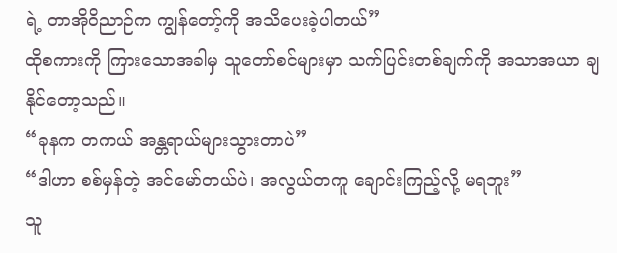ရဲ့ တာအိုဝိညာဉ်က ကျွန်တော့်ကို အသိပေးခဲ့ပါတယ်”
ထိုစကားကို ကြားသောအခါမှ သူတော်စင်များမှာ သက်ပြင်းတစ်ချက်ကို အသာအယာ ချနိုင်တော့သည်။
“ခုနက တကယ် အန္တရာယ်များသွားတာပဲ”
“ဒါဟာ စစ်မှန်တဲ့ အင်မော်တယ်ပဲ၊ အလွယ်တကူ ချောင်းကြည့်လို့ မရဘူး”
သူ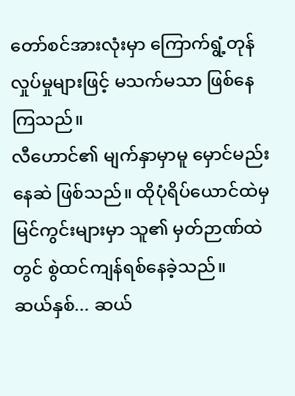တော်စင်အားလုံးမှာ ကြောက်ရွံ့တုန်လှုပ်မှုများဖြင့် မသက်မသာ ဖြစ်နေကြသည်။
လီဟောင်၏ မျက်နှာမှာမူ မှောင်မည်းနေဆဲ ဖြစ်သည်။ ထိုပုံရိပ်ယောင်ထဲမှ မြင်ကွင်းများမှာ သူ၏ မှတ်ဉာဏ်ထဲတွင် စွဲထင်ကျန်ရစ်နေခဲ့သည်။
ဆယ်နှစ်... ဆယ်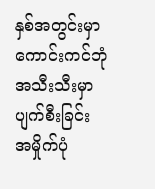နှစ်အတွင်းမှာ ကောင်းကင်ဘုံအသီးသီးမှာ ပျက်စီးခြင်း အမှိုက်ပုံ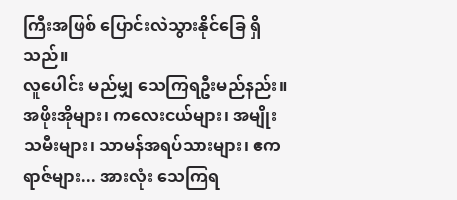ကြီးအဖြစ် ပြောင်းလဲသွားနိုင်ခြေ ရှိသည်။
လူပေါင်း မည်မျှ သေကြရဦးမည်နည်း။
အဖိုးအိုများ၊ ကလေးငယ်များ၊ အမျိုးသမီးများ၊ သာမန်အရပ်သားများ၊ ဧကရာဇ်များ... အားလုံး သေကြရ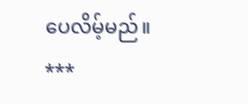ပေလိမ့်မည်။
***